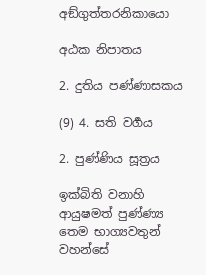අඞ්ගුත්තරනිකායො

අඨක නිපාතය

2. දුතිය පණ්ණාසකය

(9) 4. සති වර්‍ගය

2. පුණ්ණිය සූත්‍රය

ඉක්බිති වනාහි ආයුෂමත් පුණ්ණ්‍ය තෙම භාග්‍යවතුන් වහන්සේ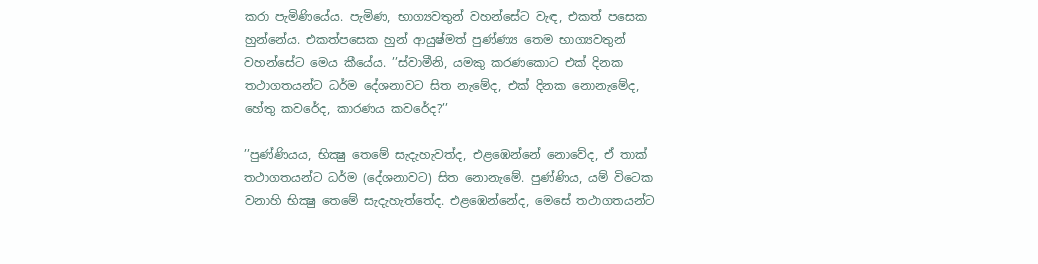කරා පැමිණියේය. පැමිණ, භාග්‍යවතුන් වහන්සේට වැඳ, එකත් පසෙක හුන්නේය. එකත්පසෙක හුන් ආයුෂ්මත් පුණ්ණ්‍ය තෙම භාග්‍යවතුන් වහන්සේට මෙය කීයේය. ’’ස්වාමීනි, යමකු කරණකොට එක් දිනක තථාගතයන්ට ධර්ම දේශනාවට සිත නැමේද, එක් දිනක නොනැමේද, හේතු කවරේද, කාරණය කවරේද?’’

’’පුණ්ණියය, භික්‍ෂු තෙමේ සැදැහැවත්ද, එළඹෙන්නේ නොවේද, ඒ තාක් තථාගතයන්ට ධර්ම (දේශනාවට) සිත නොනැමේ. පුණ්ණිය, යම් විටෙක වනාහි භික්‍ෂු තෙමේ සැදැහැත්තේද. එළඹෙන්නේද, මෙසේ තථාගතයන්ට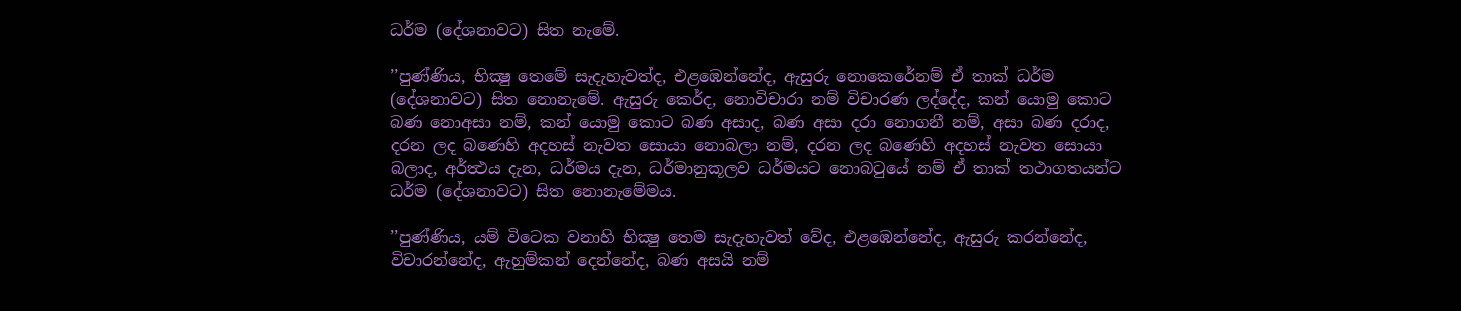ධර්ම (දේශනාවට) සිත නැමේ.

’’පුණ්ණිය, භික්‍ෂු තෙමේ සැදැහැවත්ද, එළඹෙන්නේද, ඇසුරු නොකෙරේනම් ඒ තාක් ධර්ම (දේශනාවට) සිත නොනැමේ. ඇසුරු කෙර්ද, නොවිචාරා නම් විචාරණ ලද්දේද, කන් යොමු කොට බණ නොඅසා නම්, කන් යොමු කොට බණ අසාද, බණ අසා දරා නොගනී නම්, අසා බණ දරාද, දරන ලද බණෙහි අදහස් නැවත සොයා නොබලා නම්, දරන ලද බණෙහි අදහස් නැවත සොයා බලාද, අර්ත්‍ථය දැන, ධර්මය දැන, ධර්මානුකූලව ධර්මයට නොබටුයේ නම් ඒ තාක් තථාගතයන්ට ධර්ම (දේශනාවට) සිත නොනැමේමය.

’’පුණ්ණිය, යම් විටෙක වනාහි භික්‍ෂු තෙම සැදැහැවත් වේද, එළඹෙන්නේද, ඇසුරු කරන්නේද, විචාරන්නේද, ඇහුම්කන් දෙන්නේද, බණ අසයි නම්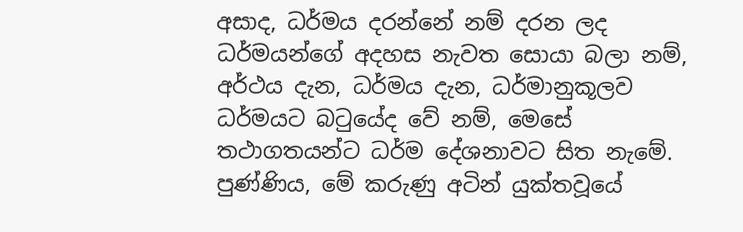අසාද, ධර්මය දරන්නේ නම් දරන ලද ධර්මයන්ගේ අදහස නැවත සොයා බලා නම්, අර්ථය දැන, ධර්මය දැන, ධර්මානුකූලව ධර්මයට බටුයේද වේ නම්, මෙසේ තථාගතයන්ට ධර්ම දේශනාවට සිත නැමේ. පුණ්ණිය, මේ කරුණු අටින් යුක්තවූයේ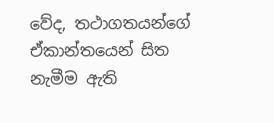වේද, තථාගතයන්ගේ ඒකාන්තයෙන් සිත නැමීම ඇති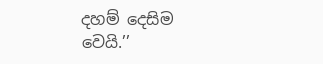දහම් දෙසිම වෙයි.’’